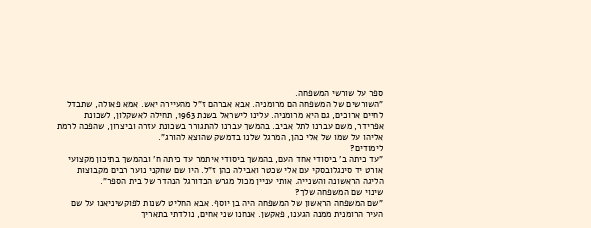ספר על שורשי המשפחה.
"השורשים של המשפחה הם מרומניה. אבא אברהם ז"ל מהעיירה יאש. אמא פאולה, שתבדל לחיים ארוכים, גם היא מרומניה. עלינו לישראל בשנת 1963, תחילה לאשקלון, לשכונת אפרידר, משם עברנו לתל אביב. בהמשך עברנו להתגורר בשכונת עזרה וביצרון, שהפכה לרמת אליהו על שמו של אלי כהן, המרגל שלנו בדמשק שהוצא להורג".
לימודים?
"עד כיתה ב' ביסודי אחד העם, בהמשך ביסודי איתמר עד כיתה ח' ובהמשך בתיכון מקצועי אורט יד סינגלובסקי עם אלי שכטר ואבילה כהן ז"ל. היו שם שחקני נוער רבים מקבוצות הליגה הראשונה והשנייה. אותי עניין מכול מגרש הכדורגל הנהדר של בית הספר".
שינוי שם המשפחה שלך?
"שם המשפחה הראשון של המשפחה היה בן יוסף. אבא החליט לשנות לפוקשיניאנו על שם העיר הרומנית ממנה הגענו, פאקשן. אנחנו שני אחים, נולדתי בתאריך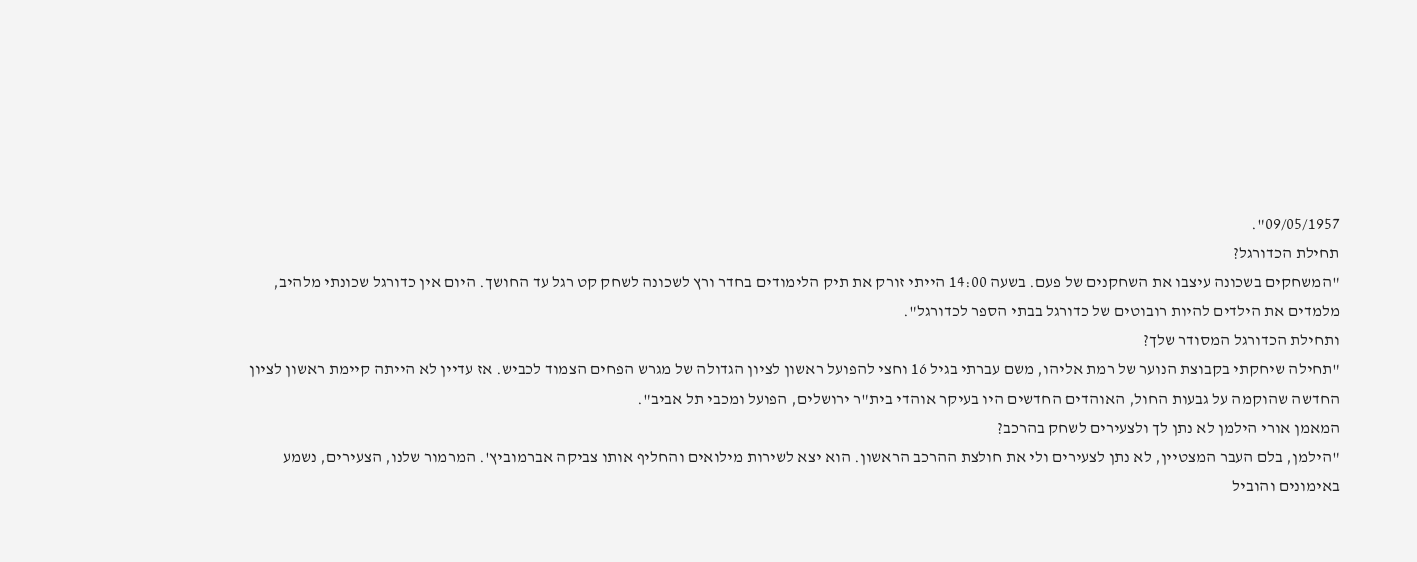09/05/1957".
תחילת הכדורגל?
"המשחקים בשכונה עיצבו את השחקנים של פעם. בשעה 14:00 הייתי זורק את תיק הלימודים בחדר ורץ לשכונה לשחק קט רגל עד החושך. היום אין כדורגל שכונתי מלהיב, מלמדים את הילדים להיות רובוטים של כדורגל בבתי הספר לכדורגל".
ותחילת הכדורגל המסודר שלך?
"תחילה שיחקתי בקבוצת הנוער של רמת אליהו, משם עברתי בגיל 16 וחצי להפועל ראשון לציון הגדולה של מגרש הפחים הצמוד לכביש. אז עדיין לא הייתה קיימת ראשון לציון החדשה שהוקמה על גבעות החול, האוהדים החדשים היו בעיקר אוהדי בית"ר ירושלים, הפועל ומכבי תל אביב".
המאמן אורי הילמן לא נתן לך ולצעירים לשחק בהרכב?
"הילמן, בלם העבר המצטיין, לא נתן לצעירים ולי את חולצת ההרכב הראשון. הוא יצא לשירות מילואים והחליף אותו צביקה אברמוביץ'. המרמור שלנו, הצעירים, נשמע באימונים והוביל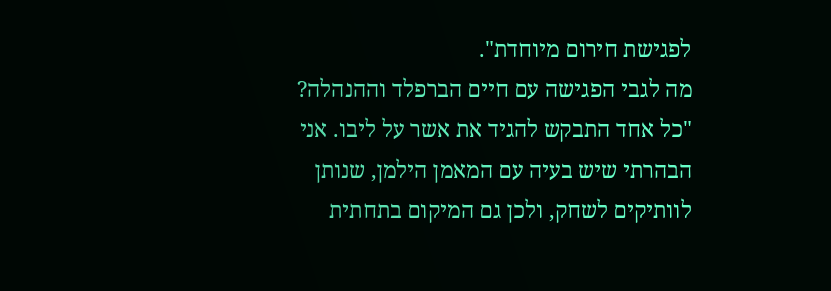לפגישת חירום מיוחדת".
מה לגבי הפגישה עם חיים הברפלד וההנהלה?
"כל אחד התבקש להגיד את אשר על ליבו. אני הבהרתי שיש בעיה עם המאמן הילמן, שנותן לוותיקים לשחק, ולכן גם המיקום בתחתית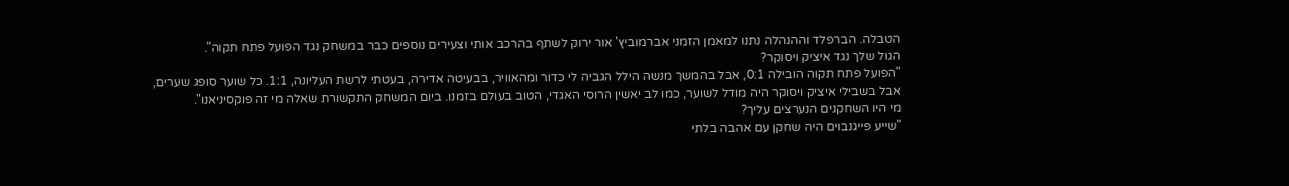הטבלה. הברפלד וההנהלה נתנו למאמן הזמני אברמוביץ' אור ירוק לשתף בהרכב אותי וצעירים נוספים כבר במשחק נגד הפועל פתח תקוה".
הגול שלך נגד איציק ויסוקר?
"הפועל פתח תקוה הובילה 0:1, אבל בהמשך מנשה הילל הגביה לי כדור ומהאוויר, בבעיטה אדירה, בעטתי לרשת העליונה, 1:1. כל שוער סופג שערים, אבל בשבילי איציק ויסוקר היה מודל לשוער, כמו לב יאשין הרוסי האגדי, הטוב בעולם בזמנו. ביום המשחק התקשורת שאלה מי זה פוקסיניאנו".
מי היו השחקנים הנערצים עליך?
"שייע פייגנבוים היה שחקן עם אהבה בלתי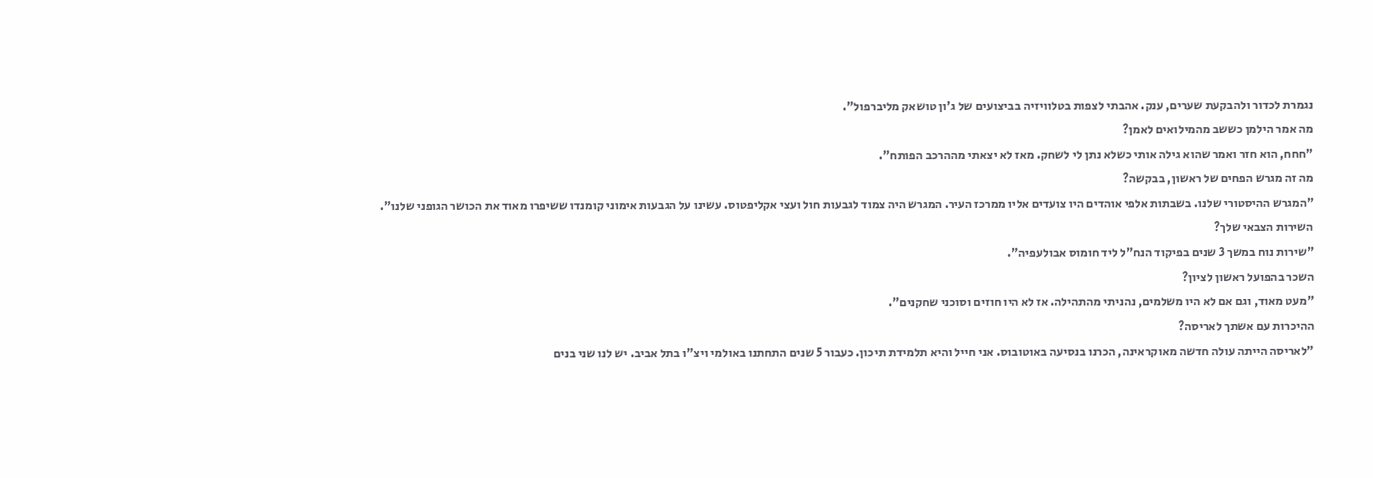נגמרת לכדור ולהבקעת שערים, ענק. אהבתי לצפות בטלוויזיה בביצועים של ג'ון טושאק מליברפול".
מה אמר הילמן כששב מהמילואים לאמן?
"חחח, הוא חזר ואמר שהוא גילה אותי כשלא נתן לי לשחק. מאז לא יצאתי מההרכב הפותח".
מה זה מגרש הפחים של ראשון, בבקשה?
"המגרש ההיסטורי שלנו. בשבתות אלפי אוהדים היו צועדים אליו ממרכז העיר. המגרש היה צמוד לגבעות חול ועצי אקליפטוס. עשינו על הגבעות אימוני קומנדו ששיפרו מאוד את הכושר הגופני שלנו".
השירות הצבאי שלך?
"שירות נוח במשך 3 שנים בפיקוד הנח"ל ליד חומוס אבולעפיה".
השכר בהפועל ראשון לציון?
"מעט מאוד, וגם אם לא היו משלמים, נהניתי מהתהילה. אז לא היו חוזים וסוכני שחקנים".
ההיכרות עם אשתך לאריסה?
"לאריסה הייתה עולה חדשה מאוקראינה, הכרנו בנסיעה באוטובוס. אני חייל והיא תלמידת תיכון. כעבור 5 שנים התחתנו באולמי ויצ"ו בתל אביב. יש לנו שני בנים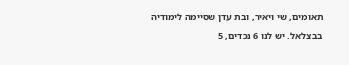תאומים, שי ויאיר, ובת עדן שסיימה לימודיה בבצלאל. יש לנו 6 נכדים, 5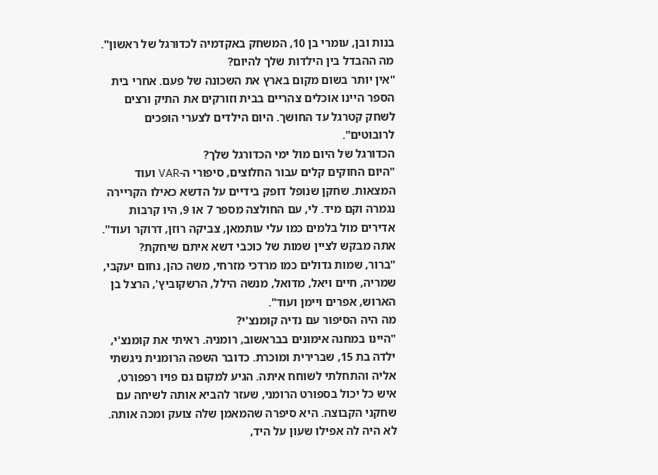בנות ובן, עומרי בן 10, המשחק באקדמיה לכדורגל של ראשון".
מה ההבדל בין הילדות שלך להיום?
"אין יותר בשום מקום בארץ את השכונה של פעם. אחרי בית הספר היינו אוכלים צהריים בבית וזורקים את התיק ורצים לשחק קטרגל עד החושך. היום הילדים לצערי הופכים לרובוטים".
הכדורגל של היום מול ימי הכדורגל שלך?
"היום החוקים קלים עבור החלוצים, סיפורי ה-VAR ועוד המצאות. שחקן שנופל דופק בידיים על הדשא כאילו הקריירה נגמרה וקם מיד. לי, עם החולצה מספר 7 או 9, היו קרבות אדירים מול בלמים כמו עלי עותמאן, צביקה רוזן, דרוקר ועוד".
אתה מבקש לציין שמות של כוכבי דשא איתם שיחקת?
"ברור, שמות גדולים כמו מרדכי מזרחי, משה כהן, נחום יעקבי, שמריה, חיים ויאל, מדואל, מנשה הילל, הרשקוביץ', הרצל בן הארוש, אפרים ויימן ועוד".
מה היה הסיפור עם נדיה קומנצ'י?
"היינו במחנה אימונים בבראשוב, רומניה. ראיתי את קומנצ'י, ילדה בת 15, שברירית ומוכרת. כדובר השפה הרומנית ניגשתי אליה והתחלתי לשוחח איתה. הגיע למקום גם פויו רפפורט, איש כל יכול בספורט הרומני, שעזר להביא אותה לשיחה עם שחקני הקבוצה. היא סיפרה שהמאמן שלה צועק ומכה אותה. לא היה לה אפילו שעון על היד,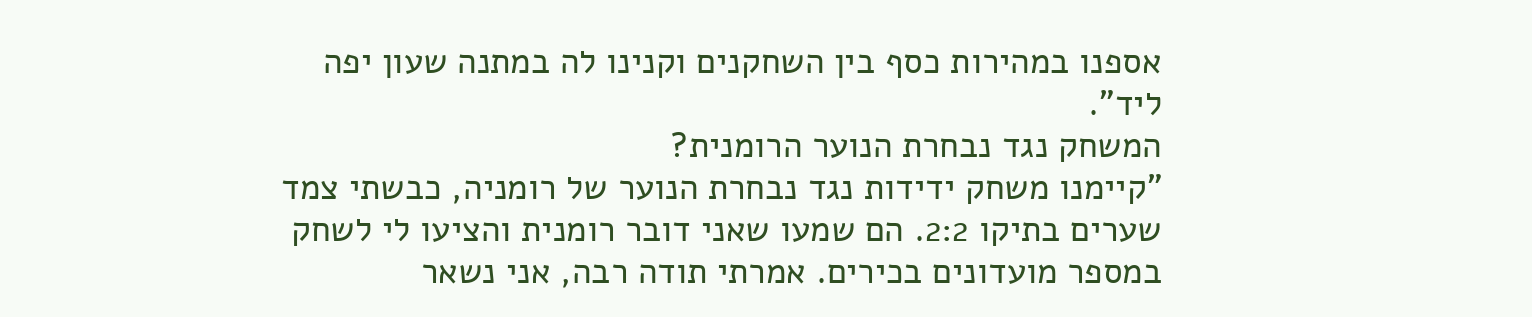אספנו במהירות כסף בין השחקנים וקנינו לה במתנה שעון יפה ליד".
המשחק נגד נבחרת הנוער הרומנית?
"קיימנו משחק ידידות נגד נבחרת הנוער של רומניה, כבשתי צמד שערים בתיקו 2:2. הם שמעו שאני דובר רומנית והציעו לי לשחק במספר מועדונים בכירים. אמרתי תודה רבה, אני נשאר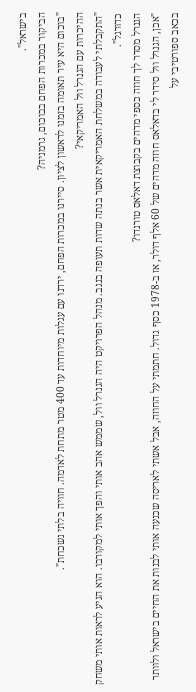בישראל".
הביקור במכרות הפחם בבוכום, גרמניה?
"בוכום היא עיר תאומה בזמנו לראשון לציון. סיירנו במכרות הפחם, ירדנו עם עגלות מיוחדות עד 400 מטר מתחת לאדמה. חוויה בלתי נשכחת".
ההיכרות עם הגנרל וול האמריקאי?
"התקבלתי לעבודה במשלחת האמריקאית אשר בנתה שדות תעופה בנגב. מנהל הפרויקט היה הגנרל וול, שממש אהב אותי והפך אותי למקורבו. הוא הגיע לראות אותי משחק כדורגל".
הגנרל מסדר לך חוזה כספי מדהים בקבוצת דאלאס טורנדו?
"אכן, הגנרל וול סידר לי בדאלאס חוזה מדהים של 60 אלף דולר, אז ב-1978 כסף גדול. חתמתי על החוזה, אבל אשתי לאריסה שכנעה אותי לבנות את החיים בישראל ולוותר בכאב ספורטיבי על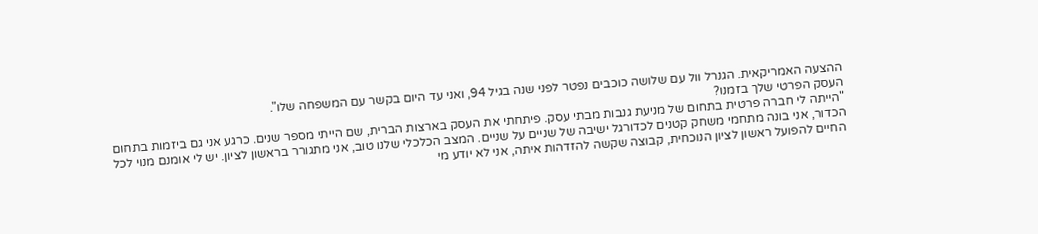ההצעה האמריקאית. הגנרל וול עם שלושה כוכבים נפטר לפני שנה בגיל 94, ואני עד היום בקשר עם המשפחה שלו".
העסק הפרטי שלך בזמנו?
"הייתה לי חברה פרטית בתחום של מניעת גנבות מבתי עסק. פיתחתי את העסק בארצות הברית, שם הייתי מספר שנים. כרגע אני גם ביזמות בתחום הכדור, אני בונה מתחמי משחק קטנים לכדורגל ישיבה של שניים על שניים. המצב הכלכלי שלנו טוב, אני מתגורר בראשון לציון. יש לי אומנם מנוי לכל החיים להפועל ראשון לציון הנוכחית, קבוצה שקשה להזדהות איתה, אני לא יודע מי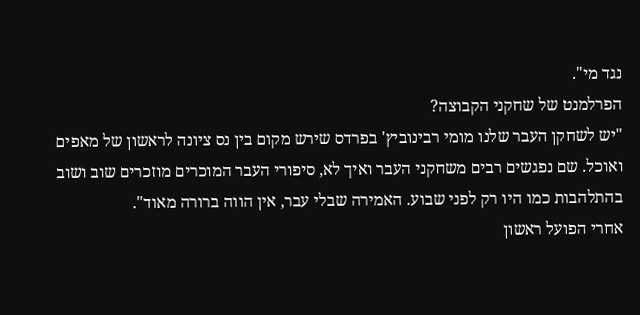נגד מי".
הפרלמנט של שחקני הקבוצה?
"יש לשחקן העבר שלנו מומי רבינוביץ' בפרדס שירש מקום בין נס ציונה לראשון של מאפים ואוכל. שם נפגשים רבים משחקני העבר ואיך לא, סיפורי העבר המוכרים מוזכרים שוב ושוב בהתלהבות כמו היו רק לפני שבוע. האמירה שבלי עבר, אין הווה ברורה מאוד".
אחרי הפועל ראשון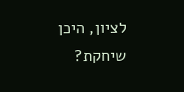לציון, היכן שיחקת?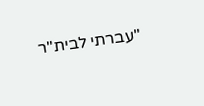"עברתי לבית"ר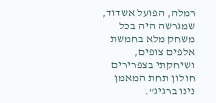רמלה, הפועל אשדוד, שמגרשה היה בכל משחק מלא בחמשת אלפים צופים, ושיחקתי בצפרירים חולון תחת המאמן נינו ברגיג".